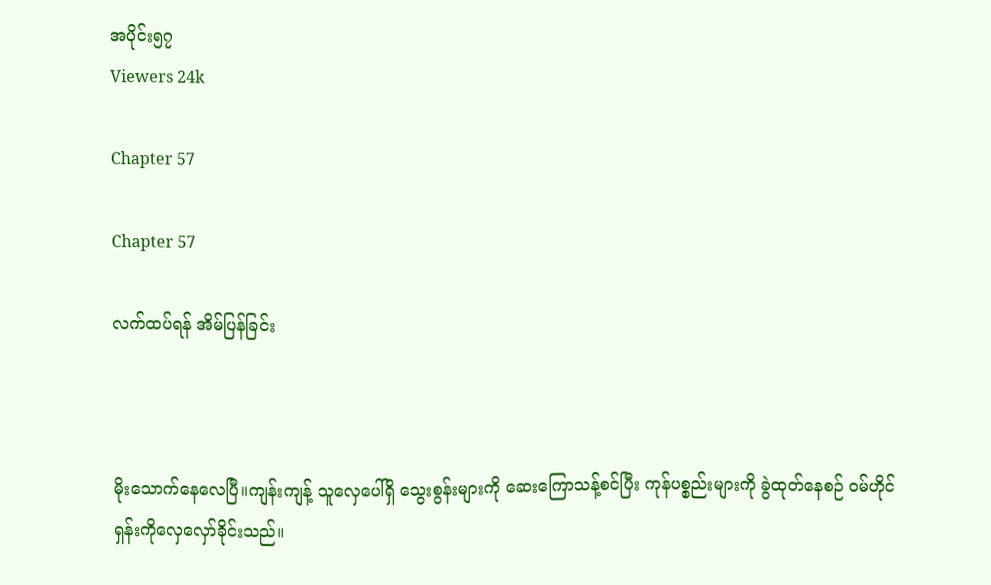အပိုင်း၅၇
Viewers 24k

Chapter 57

Chapter 57

လက်ထပ်ရန် အိမ်ပြန်ခြင်း



မိုးသောက်နေလေပြီ။ကျန်းကျန့် သူလှေပေါ်ရှိ သွေးစွန်းများကို ဆေးကြောသန့်စင်ပြီး ကုန်ပစ္စည်းများကို ခွဲထုတ်နေစဉ် ဝမ်ဟိုင်ရှန်းကိုလှေလှော်ခိုင်းသည်။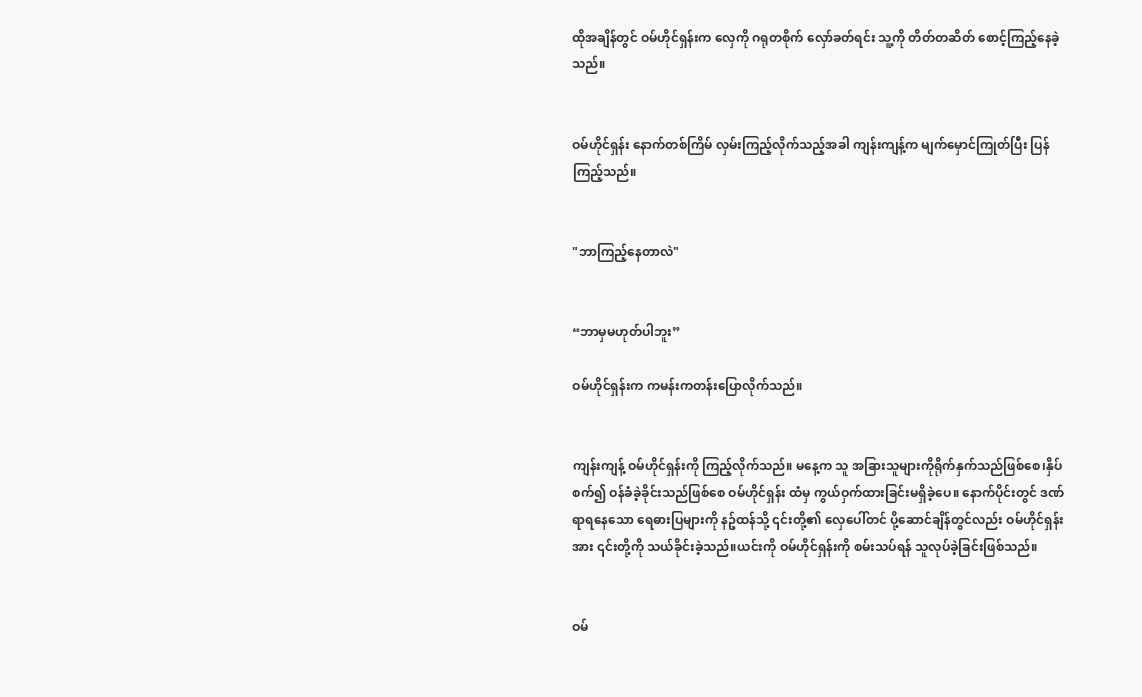ထိုအချိန်တွင် ဝမ်ဟိုင်ရှန်းက လှေကို ဂရုတစိုက် လှော်ခတ်ရင်း သူ့ကို တိတ်တဆိတ် စောင့်ကြည့်နေခဲ့သည်။


ဝမ်ဟိုင်ရှန်း နောက်တစ်ကြိမ် လှမ်းကြည့်လိုက်သည့်အခါ ကျန်းကျန့်က မျက်မှောင်ကြုတ်ပြီး ပြန်ကြည့်သည်။


"ဘာကြည့်နေတာလဲ"


“ဘာမှမဟုတ်ပါဘူး”

ဝမ်ဟိုင်ရှန်းက ကမန်းကတန်းပြောလိုက်သည်။


ကျန်းကျန့် ဝမ်ဟိုင်ရှန်းကို ကြည့်လိုက်သည်။ မနေ့က သူ အခြားသူများကိုရိုက်နှက်သည်ဖြစ်စေ၊နှိပ်စက်၍ ဝန်ခံခဲ့ခိုင်းသည်ဖြစ်စေ ဝမ်ဟိုင်ရှန်း ထံမှ ကွယ်ဝှက်ထားခြင်းမရှိခဲ့ပေ။ နောက်ပိုင်းတွင် ဒဏ်ရာရနေသော ရေဓားပြများကို နဥ်ထန်သို့ ၎င်းတို့၏ လှေပေါ်တင် ပို့ဆောင်ချိန်တွင်လည်း ဝမ်ဟိုင်ရှန်းအား ၎င်းတို့ကို သယ်ခိုင်းခဲ့သည်။ယင်းကို ဝမ်ဟိုင်ရှန်းကို စမ်းသပ်ရန် သူလုပ်ခဲ့ခြင်းဖြစ်သည်။


ဝမ်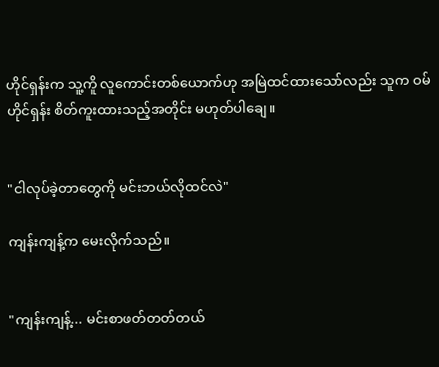ဟိုင်ရှန်းက သူ့ကိူ လူကောင်းတစ်ယောက်ဟု အမြဲထင်ထားသော်လည်း သူက ဝမ်ဟိုင်ရှန်း စိတ်ကူးထားသည့်အတိုင်း မဟုတ်ပါချေ။


"ငါလုပ်ခဲ့တာတွေကို မင်းဘယ်လိုထင်လဲ"

ကျန်းကျန့်က မေးလိုက်သည်။


"ကျန်းကျန့်... မင်းစာဖတ်တတ်တယ်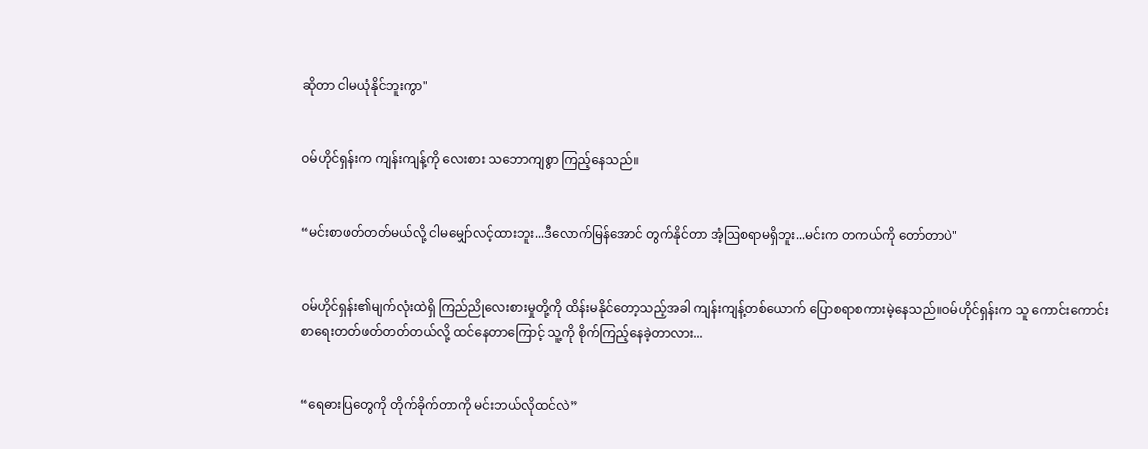ဆိုတာ ငါမယုံနိုင်ဘူးကွာ"


ဝမ်ဟိုင်ရှန်းက ကျန်းကျန့်ကို လေးစား သဘောကျစွာ ကြည့်နေသည်။


“မင်းစာဖတ်တတ်မယ်လို့ ငါမမျှော်လင့်ထားဘူး...ဒီလောက်မြန်အောင် တွက်နိုင်တာ အံ့ဩစရာမရှိဘူး...မင်းက တကယ်ကို တော်တာပဲ"


ဝမ်ဟိုင်ရှန်း၏မျက်လုံးထဲရှိ ကြည်ညိုလေးစားမှုတို့ကို ထိန်းမနိုင်တော့သည့်အခါ ကျန်းကျန့်တစ်ယောက် ပြောစရာစကားမဲ့နေသည်။ဝမ်ဟိုင်ရှန်းက သူ ကောင်းကောင်း စာရေးတတ်ဖတ်တတ်တယ်လို့ ထင်နေတာကြောင့် သူ့ကို စိုက်ကြည့်နေခဲ့တာလား...


“ရေဓားပြတွေကို တိုက်ခိုက်တာကို မင်းဘယ်လိုထင်လဲ”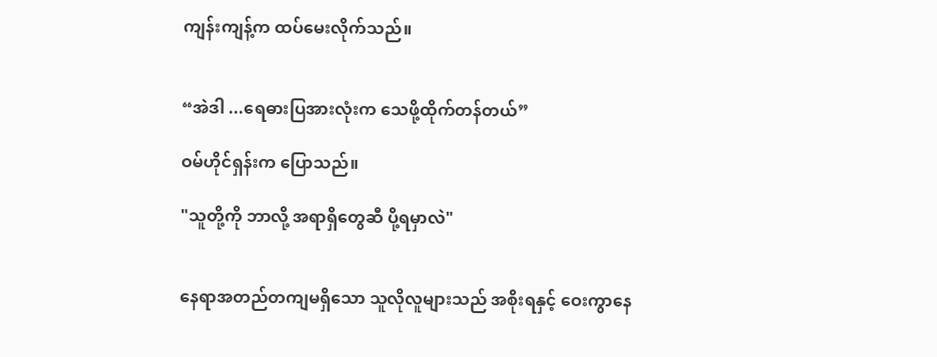ကျန်းကျန့်က ထပ်မေးလိုက်သည်။


“အဲဒါ ...ရေဓားပြအားလုံးက သေဖို့ထိုက်တန်တယ်”

ဝမ်ဟိုင်ရှန်းက ပြောသည်။

"သူတို့ကို ဘာလို့ အရာရှိတွေဆီ ပို့ရမှာလဲ"


နေရာအတည်တကျမရှိသော သူလိုလူများသည် အစိုးရနှင့် ဝေးကွာနေ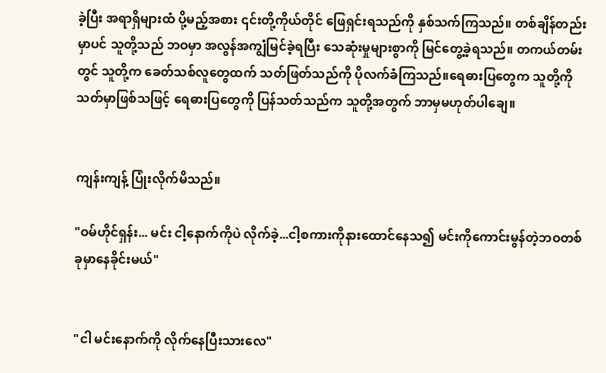ခဲ့ပြီး အရာရှိများထံ ပို့မည့်အစား ၎င်းတို့ကိုယ်တိုင် ဖြေရှင်းရသည်ကို နှစ်သက်ကြသည်။ တစ်ချိန်တည်းမှာပင် သူတို့သည် ဘဝမှာ အလွန်အကျွံမြင်ခဲ့ရပြီး သေဆုံးမှုများစွာကို မြင်တွေ့ခဲ့ရသည်။ တကယ်တမ်းတွင် သူတို့က ခေတ်သစ်လူတွေထက် သတ်ဖြတ်သည်ကို ပိုလက်ခံကြသည်။ရေဓားပြတွေက သူတို့ကို သတ်မှာဖြစ်သဖြင့် ရေဓားပြတွေကို ပြန်သတ်သည်က သူတို့အတွက် ဘာမှမဟုတ်ပါချေ။


ကျန်းကျန့် ပြုံးလိုက်မိသည်။

"ဝမ်ဟိုင်ရှန်း... မင်း ငါ့နောက်ကိုပဲ လိုက်ခဲ့...ငါ့စကားကိုနားထောင်နေသ၍ မင်းကိုကောင်းမွန်တဲ့ဘဝတစ်ခုမှာနေခိုင်းမယ်"


"ငါ မင်းနောက်ကို လိုက်နေပြီးသားလေ"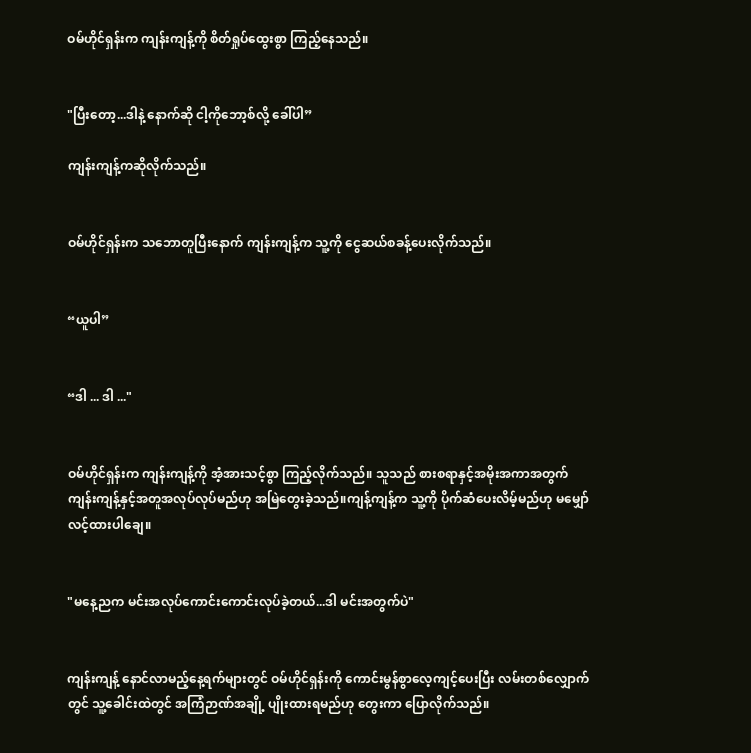ဝမ်ဟိုင်ရှန်းက ကျန်းကျန့်ကို စိတ်ရှုပ်ထွေးစွာ ကြည့်နေသည်။


"ပြီးတော့...ဒါနဲ့ နောက်ဆို ငါ့ကိုဘော့စ်လို့ ခေါ်ပါ”

ကျန်းကျန့်ကဆိုလိုက်သည်။


ဝမ်ဟိုင်ရှန်းက သဘောတူပြီးနောက် ကျန်းကျန့်က သူ့ကို ငွေဆယ်စခန့်ပေးလိုက်သည်။


“ယူပါ”


“ဒါ ... ဒါ ..."


ဝမ်ဟိုင်ရှန်းက ကျန်းကျန့်ကို အံ့အားသင့်စွာ ကြည့်လိုက်သည်။ သူသည် စားစရာနှင့်အမိုးအကာအတွက် ကျန်းကျန့်နှင့်အတူအလုပ်လုပ်မည်ဟု အမြဲတွေးခဲ့သည်။ကျန့်ကျန့်က သူ့ကို ပိုက်ဆံပေးလိမ့်မည်ဟု မမျှော်လင့်ထားပါချေ။


"မနေ့ညက မင်းအလုပ်ကောင်းကောင်းလုပ်ခဲ့တယ်...ဒါ မင်းအတွက်ပဲ"


ကျန်းကျန့် နောင်လာမည့်နေ့ရက်များတွင် ဝမ်ဟိုင်ရှန်းကို ကောင်းမွန်စွာလေ့ကျင့်ပေးပြီး လမ်းတစ်လျှောက်တွင် သူ့ခေါင်းထဲတွင် အကြံဉာဏ်အချို့ ပျိုးထားရမည်ဟု တွေးကာ ပြောလိုက်သည်။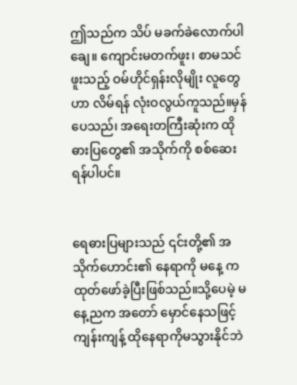ဤသည်က သိပ် မခက်ခဲလောက်ပါချေ။ ကျောင်းမတက်ဖူး၊ စာမသင်ဖူးသည့် ဝမ်ဟိုင်ရှန်းလိုမျိုး လူတွေဟာ လိမ်ရန် လုံးဝလွယ်ကူသည်။မှန်ပေသည်၊ အရေးတကြီးဆုံးက ထိုဓားပြတွေ၏ အသိုက်ကို စစ်ဆေးရန်ပါပင်။


ရေဓားပြများသည် ၎င်းတို့၏ အသိုက်ဟောင်း၏ နေရာကို မနေ့ က ထုတ်ဖော်ခဲ့ပြီးဖြစ်သည်။သို့ပေမဲ့ မနေ့ညက အတော် မှောင်နေသဖြင့် ကျန်းကျန့် ထိုနေရာကိုမသွားနိုင်ဘဲ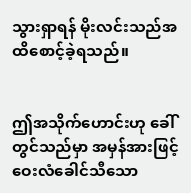သွားရှာရန် မိုးလင်းသည်အထိစောင့်ခဲ့ရသည်။


ဤအသိုက်ဟောင်းဟု ခေါ်တွင်သည်မှာ အမှန်အားဖြင့် ဝေးလံခေါင်သီသော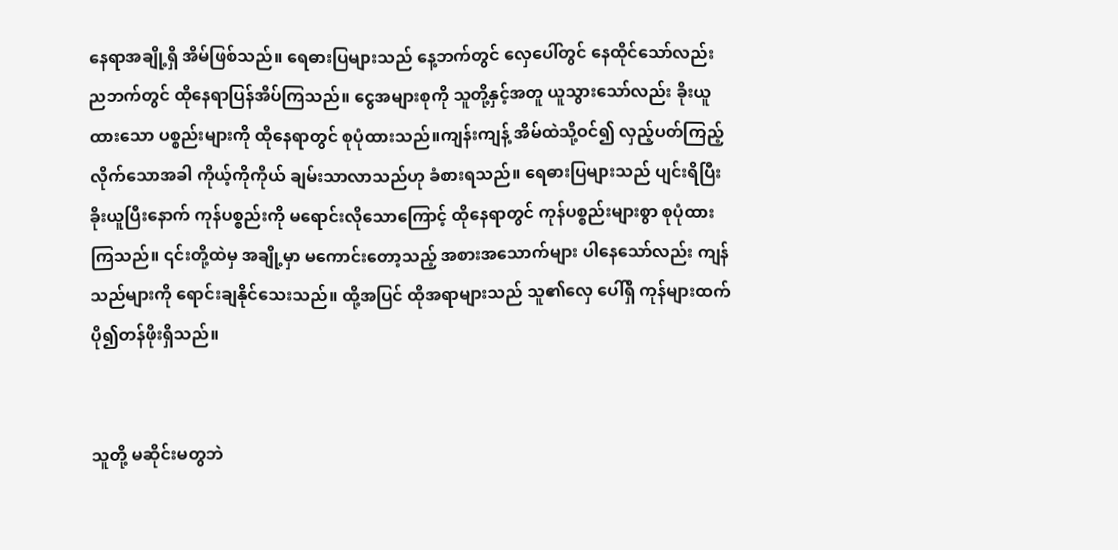နေရာအချို့ရှိ အိမ်ဖြစ်သည်။ ရေဓားပြများသည် နေ့ဘက်တွင် လှေပေါ်တွင် နေထိုင်သော်လည်း ညဘက်တွင် ထိုနေရာပြန်အိပ်ကြသည်။ ငွေအများစုကို သူတို့နှင့်အတူ ယူသွားသော်လည်း ခိုးယူထားသော ပစ္စည်းများကို ထိုနေရာတွင် စုပုံထားသည်။ကျန်းကျန့် အိမ်ထဲသို့ဝင်၍ လှည့်ပတ်ကြည့်လိုက်သောအခါ ကိုယ့်ကိုကိုယ် ချမ်းသာလာသည်ဟု ခံစားရသည်။ ရေဓားပြများသည် ပျင်းရိပြီး ခိုးယူပြီးနောက် ကုန်ပစ္စည်းကို မရောင်းလိုသောကြောင့် ထိုနေရာတွင် ကုန်ပစ္စည်းများစွာ စုပုံထားကြသည်။ ၎င်းတို့ထဲမှ အချို့မှာ မကောင်းတော့သည့် အစားအသောက်များ ပါနေသော်လည်း ကျန်သည်များကို ရောင်းချနိုင်သေးသည်။ ထို့အပြင် ထိုအရာများသည် သူ၏လှေ ပေါ်ရှိ ကုန်များထက် ပို၍တန်ဖိုးရှိသည်။


သူတို့ မဆိုင်းမတွဘဲ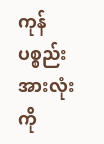ကုန်ပစ္စည်းအားလုံးကို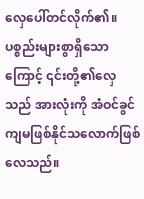လှေပေါ်တင်လိုက်၏။ပစ္စည်းများစွာရှိသောကြောင့် ၎င်းတို့၏လှေသည် အားလုံးကို အံဝင်ခွင်ကျမဖြစ်နိုင်သလောက်ဖြစ်လေသည်။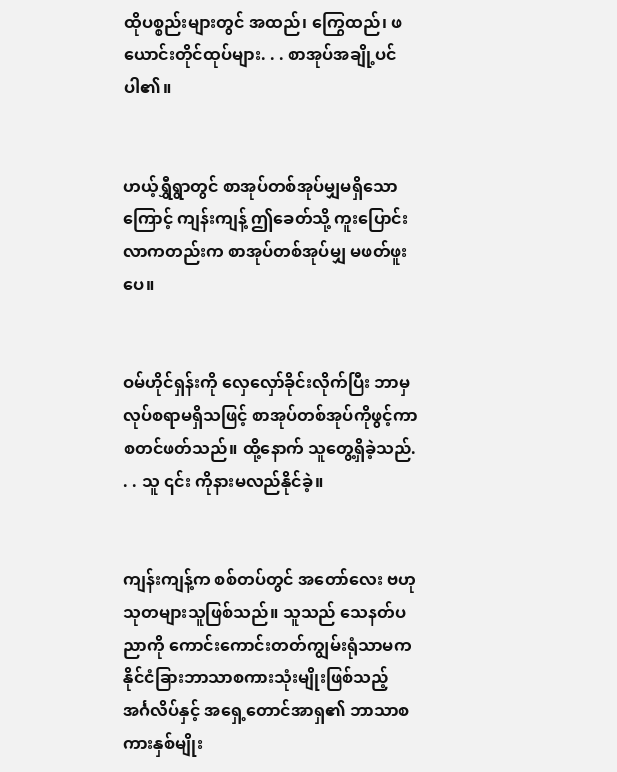ထိုပစ္စည်းများတွင် အထည်၊ ကြွေထည်၊ ဖယောင်းတိုင်ထုပ်များ. . . စာအုပ်အချို့ပင်ပါ၏။


ဟယ့်ရွှီရွာတွင် စာအုပ်တစ်အုပ်မျှမရှိသောကြောင့် ကျန်းကျန့် ဤခေတ်သို့ ကူးပြောင်းလာကတည်းက စာအုပ်တစ်အုပ်မျှ မဖတ်ဖူးပေ။


ဝမ်ဟိုင်ရှန်းကို လှေလှော်ခိုင်းလိုက်ပြီး ဘာမှလုပ်စရာမရှိသဖြင့် စာအုပ်တစ်အုပ်ကိုဖွင့်ကာ စတင်ဖတ်သည်။ ထို့နောက် သူတွေ့ရှိခဲ့သည်. . . သူ ၎င်း ကိုနားမလည်နိုင်ခဲ့။


ကျန်းကျန့်က စစ်တပ်တွင် အတော်လေး ဗဟုသုတများသူဖြစ်သည်။ သူသည် သေနတ်ပညာကို ကောင်းကောင်းတတ်ကျွမ်းရုံသာမက နိုင်ငံခြားဘာသာစကားသုံးမျိုးဖြစ်သည့် အင်္ဂလိပ်နှင့် အရှေ့တောင်အာရှ၏ ဘာသာစကားနှစ်မျိုး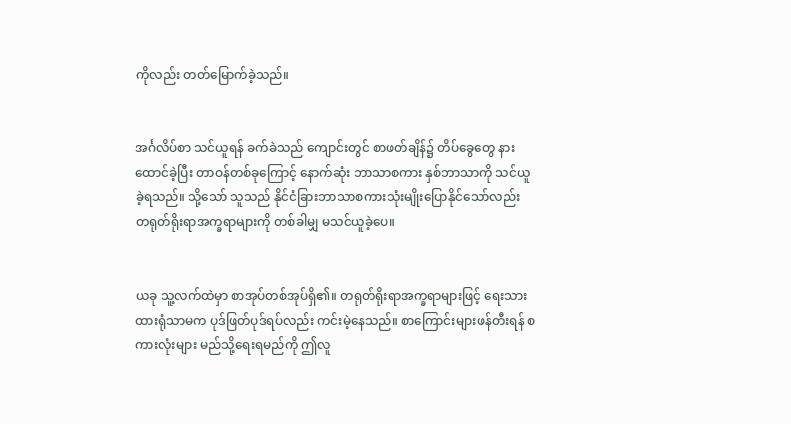ကိုလည်း တတ်မြောက်ခဲ့သည်။


အင်္ဂလိပ်စာ သင်ယူရန် ခက်ခဲသည် ကျောင်းတွင် စာဖတ်ချိန်၌ တိပ်ခွေတွေ နားထောင်ခဲ့ပြီး တာဝန်တစ်ခုကြောင့် နောက်ဆုံး ဘာသာစကား နှစ်ဘာသာကို သင်ယူခဲ့ရသည်။ သို့သော် သူသည် နိုင်ငံခြားဘာသာစကားသုံးမျိုးပြောနိုင်သော်လည်း တရုတ်ရိုးရာအက္ခရာများကို တစ်ခါမျှ မသင်ယူခဲ့ပေ။


ယခု သူ့လက်ထဲမှာ စာအုပ်တစ်အုပ်ရှိ၏။ တရုတ်ရိုးရာအက္ခရာများဖြင့် ရေးသားထားရုံသာမက ပုဒ်ဖြတ်ပုဒ်ရပ်လည်း ကင်းမဲ့နေသည်။ စာကြောင်းများဖန်တီးရန် စကားလုံးများ မည်သို့ရေးရမည်ကို ဤလူ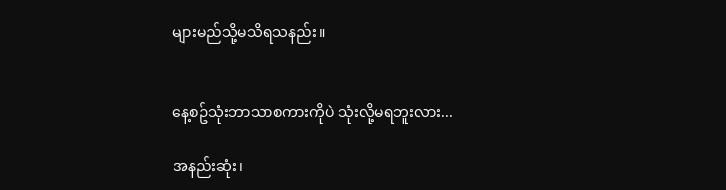များမည်သို့မသိရသနည်း။


နေ့စဥ်သုံးဘာသာစကားကိုပဲ သုံးလို့မရဘူးလား...

အနည်းဆုံး၊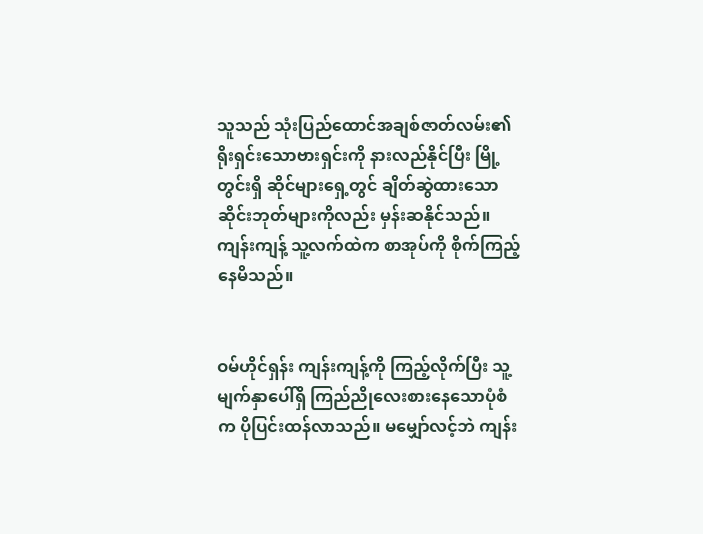သူသည် သုံးပြည်ထောင်အချစ်ဇာတ်လမ်း၏ ရိုးရှင်းသောဗားရှင်းကို နားလည်နိုင်ပြီး မြို့တွင်းရှိ ဆိုင်များရှေ့တွင် ချိတ်ဆွဲထားသော ဆိုင်းဘုတ်များကိုလည်း မှန်းဆနိုင်သည်။ကျန်းကျန့် သူ့လက်ထဲက စာအုပ်ကို စိုက်ကြည့်နေမိသည်။


ဝမ်ဟိုင်ရှန်း ကျန်းကျန့်ကို ကြည့်လိုက်ပြီး သူ့မျက်နှာပေါ်ရှိ ကြည်ညိုလေးစားနေသောပုံစံက ပိုပြင်းထန်လာသည်။ မမျှော်လင့်ဘဲ ကျန်း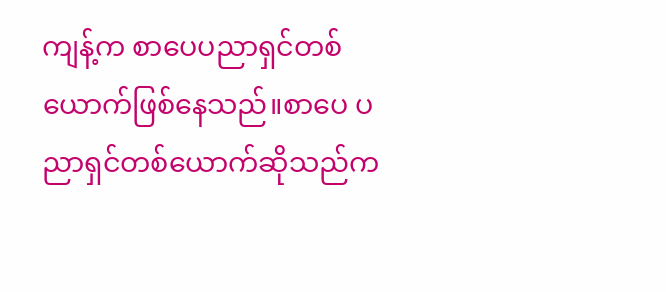ကျန့်က စာပေပညာရှင်တစ်ယောက်ဖြစ်နေသည်။စာပေ ပညာရှင်တစ်ယောက်ဆိုသည်က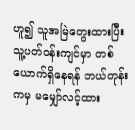ဟူ၍ သူအမြဲတွေးထားပြီး သူ့ပတ်ဝန်းကျင်မှာ တစ်ယောက်ရှိနေရန် ဘယ်တုန်းကမှ မမျှော်လင့်ထား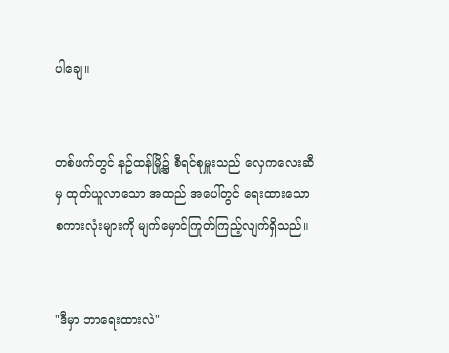ပါချေ။


တစ်ဖက်တွင် နဥ်ထန်မြို့၌ စီရင်စုမှူးသည် လှေကလေးဆီမှ ထုတ်ယူလာသော အထည် အပေါ်တွင် ရေးထားသော စကားလုံးများကို မျက်မှောင်ကြုတ်ကြည့်လျက်ရှိသည်။


"ဒီမှာ ဘာရေးထားလဲ"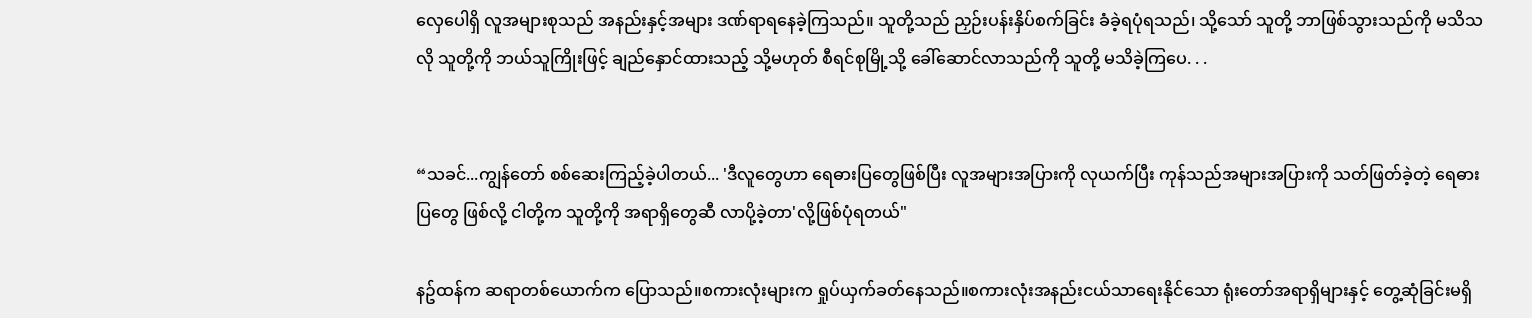လှေပေါရှိ လူအများစုသည် အနည်းနှင့်အများ ဒဏ်ရာရနေခဲ့ကြသည်။ သူတို့သည် ညှဉ်းပန်းနှိပ်စက်ခြင်း ခံခဲ့ရပုံရသည်၊ သို့သော် သူတို့ ဘာဖြစ်သွားသည်ကို မသိသလို သူတို့ကို ဘယ်သူကြိုးဖြင့် ချည်နှောင်ထားသည့် သို့မဟုတ် စီရင်စုမြို့သို့ ခေါ်ဆောင်လာသည်ကို သူတို့ မသိခဲ့ကြပေ. . .


“သခင်...ကျွန်တော် စစ်ဆေးကြည့်ခဲ့ပါတယ်... 'ဒီလူတွေဟာ ရေဓားပြတွေဖြစ်ပြီး လူအများအပြားကို လုယက်ပြီး ကုန်သည်အများအပြားကို သတ်ဖြတ်ခဲ့တဲ့ ရေဓားပြတွေ ဖြစ်လို့ ငါတို့က သူတို့ကို အရာရှိတွေဆီ လာပို့ခဲ့တာ'လို့ဖြစ်ပုံရတယ်"

နဥ်ထန်က ဆရာတစ်ယောက်က ပြောသည်။စကားလုံးများက ရှုပ်ယှက်ခတ်နေသည်။စကားလုံးအနည်းငယ်သာရေးနိုင်သော ရုံးတော်အရာရှိများနှင့် တွေ့ဆုံခြင်းမရှိ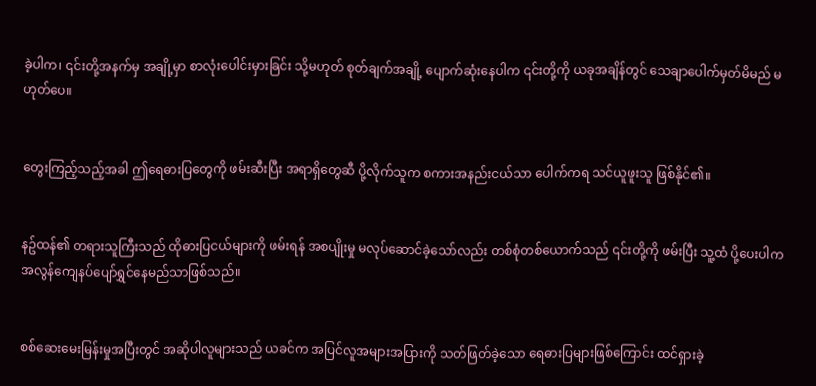ခဲ့ပါက၊ ၎င်းတို့အနက်မှ အချို့မှာ စာလုံးပေါင်းမှားခြင်း သို့မဟုတ် စုတ်ချက်အချို့ ပျောက်ဆုံးနေပါက ၎င်းတို့ကို ယခုအချိန်တွင် သေချာပေါက်မှတ်မိမည် မဟုတ်ပေ။


တွေးကြည့်သည့်အခါ ဤရေဓားပြတွေကို ဖမ်းဆီးပြီး အရာရှိတွေဆီ ပို့လိုက်သူက စကားအနည်းငယ်သာ ပေါက်ကရ သင်ယူဖူးသူ ဖြစ်နိုင်၏။


နဥ်ထန်၏ တရားသူကြီးသည် ထိုဓားပြငယ်များကို ဖမ်းရန် အစပျိုးမှု မလုပ်ဆောင်ခဲ့သော်လည်း တစ်စုံတစ်ယောက်သည် ၎င်းတို့ကို ဖမ်းပြီး သူ့ထံ ပို့ပေးပါက အလွန်ကျေနပ်ပျော်ရွှင်နေမည်သာဖြစ်သည်။


စစ်ဆေးမေးမြန်းမှုအပြီးတွင် အဆိုပါလူများသည် ယခင်က အပြင်လူအများအပြားကို သတ်ဖြတ်ခဲ့သော ရေဓားပြများဖြစ်ကြောင်း ထင်ရှားခဲ့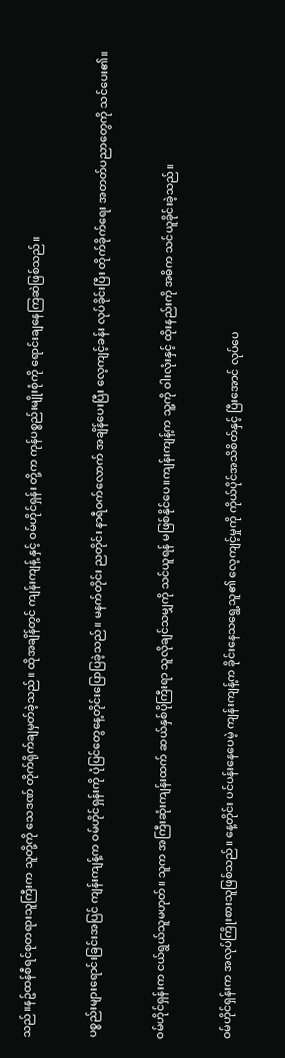သည်။နဥ်ထန်စီရင်စုတရားသူကြီးက သူတို့ကို သေဒဏ် တိုက်ရိုက်ချမှတ်ခဲ့သည်။ ထိုအချိန်တွင် ကျန်းကျန့် နှင့် ဝမ်ဟိုင်ရှန်း တို့က ကုန်ပစ္စည်းမျိုးစုံကို ရောင်းချနေကြဆဲဖြစ်သည်။


ပစ္စည်းများရောင်းခြင်းအပြင် ကျန်းကျန့်က ဝမ်ဟိုင်ရှန်းကို ပုံပြင်တွေနေ့တိုင်းပြောပြခဲ့သည်။ မနက်တိုင်း ညတိုင်း နာရီဝက်လောက် အချိန်ပေးပြီး လေ့ကျင့်ခန်း လုပ်ခိုင်းပြီး တိုက်ခိုက်ရေး အတတ်ပညာတွေကို သင်ပေး၏။


ဝမ်ဟိုင်ရှန်းက ငယ်ရွယ်သူမဟုတ်။ သူက အကြီးဆုံးကျန်းထက် ဆယ်နှစ်ပိုကြီးရာ သူလိုချင်သမျှကို သင်ယူရန် မဖြစ်နိုင်ပေ။ကျန်းကျန့်က သူ့ကို ဝါးလုံးနှင့် ထိုးနည်းကို အဓိက သင်ယူခိုင်းခဲ့သည်။


ဝမ်ဟိုင်ရှန်းက အလုပ်ကြိုးစားသူဖြစ်သည်။ နေ့တိုင်း ပင်ပန်းနေပေမဲ့ ကျန်းကျန့်က ခိုင်းနေသရွေ့သူ၏ လေ့ကျင့်မှုကို ကိုယ်ပိုင်အသိစိတ်နှင့် ပြီးအောင် လုပ်ပေ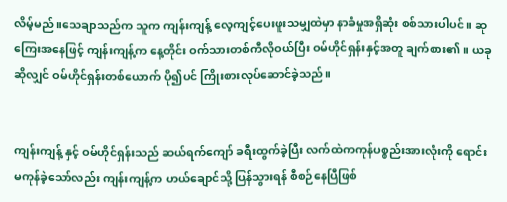လိမ့်မည်။သေချာသည်က သူက ကျန်းကျန့် လေ့ကျင့်ပေးဖူးသမျှထဲမှာ နာခံမှုအရှိဆုံး စစ်သားပါပင်။ ဆုကြေးအနေဖြင့် ကျန်းကျန့်က နေ့တိုင်း ဝက်သားတစ်ကီလိုဝယ်ပြီး ဝမ်ဟိုင်ရှန်းနှင့်အတူ ချက်စား၏။ ယခုဆိုလျှင် ဝမ်ဟိုင်ရှန်းတစ်ယောက် ပို၍ပင် ကြိုးစားလုပ်ဆောင်ခဲ့သည်။


ကျန်းကျန့် နှင့် ဝမ်ဟိုင်ရှန်းသည် ဆယ်ရက်ကျော် ခရီးထွက်ခဲ့ပြီး လက်ထဲကကုန်ပစ္စည်းအားလုံးကို ရောင်းမကုန်ခဲ့သော်လည်း ကျန်းကျန့်က ဟယ်ချောင်သို့ ပြန်သွားရန် စီစဉ်နေပြီဖြစ်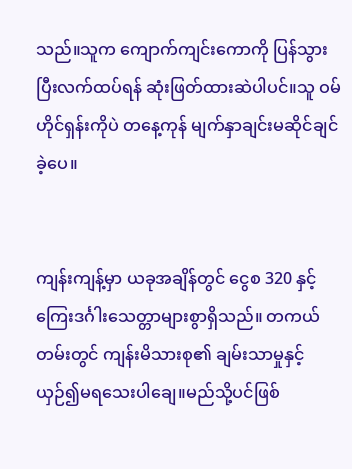သည်။သူက ကျောက်ကျင်းကောကို ပြန်သွားပြီးလက်ထပ်ရန် ဆုံးဖြတ်ထားဆဲပါပင်။သူ ဝမ်ဟိုင်ရှန်းကိုပဲ တနေ့ကုန် မျက်နှာချင်းမဆိုင်ချင်ခဲ့ပေ။


ကျန်းကျန့်မှာ ယခုအချိန်တွင် ငွေစ 320 နှင့် ကြေးဒင်္ဂါးသေတ္တာများစွာရှိသည်။ တကယ်တမ်းတွင် ကျန်းမိသားစု၏ ချမ်းသာမှုနှင့်ယှဉ်၍မရသေးပါချေ။မည်သို့ပင်ဖြစ်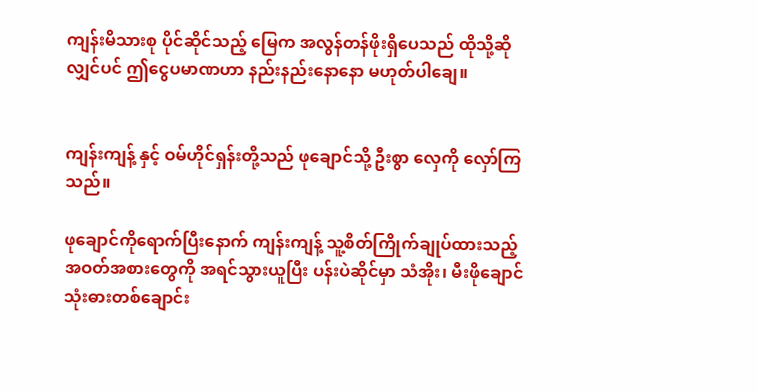ကျန်းမိသားစု ပိုင်ဆိုင်သည့် မြေက အလွန်တန်ဖိုးရှိပေသည် ထိုသို့ဆိုလျှင်ပင် ဤငွေပမာဏဟာ နည်းနည်းနောနော မဟုတ်ပါချေ။


ကျန်းကျန့် နှင့် ဝမ်ဟိုင်ရှန်းတို့သည် ဖုချောင်သို့ ဦးစွာ လှေကို လှော်ကြသည်။

ဖုချောင်ကိုရောက်ပြီးနောက် ကျန်းကျန့် သူ့စိတ်ကြိုက်ချုပ်ထားသည့် အဝတ်အစားတွေကို အရင်သွားယူပြီး ပန်းပဲဆိုင်မှာ သံအိုး၊ မီးဖိုချောင်သုံးဓားတစ်ချောင်း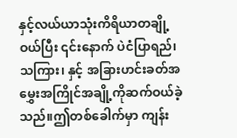နှင့်လယ်ယာသုံးကိရိယာတချို့ဝယ်ပြီး ၎င်းနောက် ပဲငံပြာရည်၊ သကြား၊ နှင့် အခြားဟင်းခတ်အမွှေးအကြိုင်အချို့ကိုဆက်ဝယ်ခဲ့သည်။ဤတစ်ခေါက်မှာ ကျန်း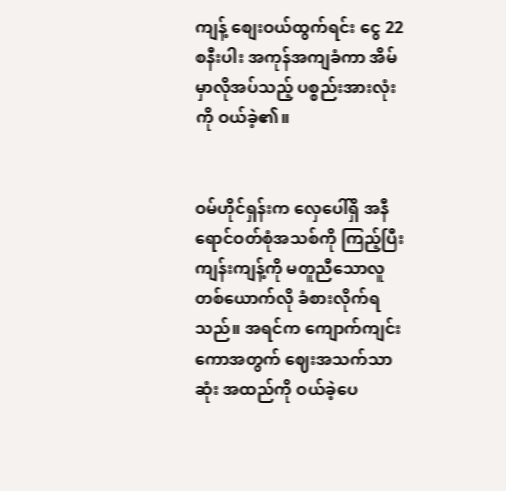ကျန့် စျေးဝယ်ထွက်ရင်း ငွေ 22စနီးပါး အကုန်အကျခံကာ အိမ်မှာလိုအပ်သည့် ပစ္စည်းအားလုံးကို ဝယ်ခဲ့၏။


ဝမ်ဟိုင်ရှန်းက လှေပေါ်ရှိ အနီရောင်ဝတ်စုံအသစ်ကို ကြည့်ပြီး ကျန်းကျန့်ကို မတူညီသောလူတစ်ယောက်လို ခံစားလိုက်ရသည်။ အရင်က ကျောက်ကျင်းကောအတွက် ဈေးအသက်သာဆုံး အထည်ကို ဝယ်ခဲ့ပေ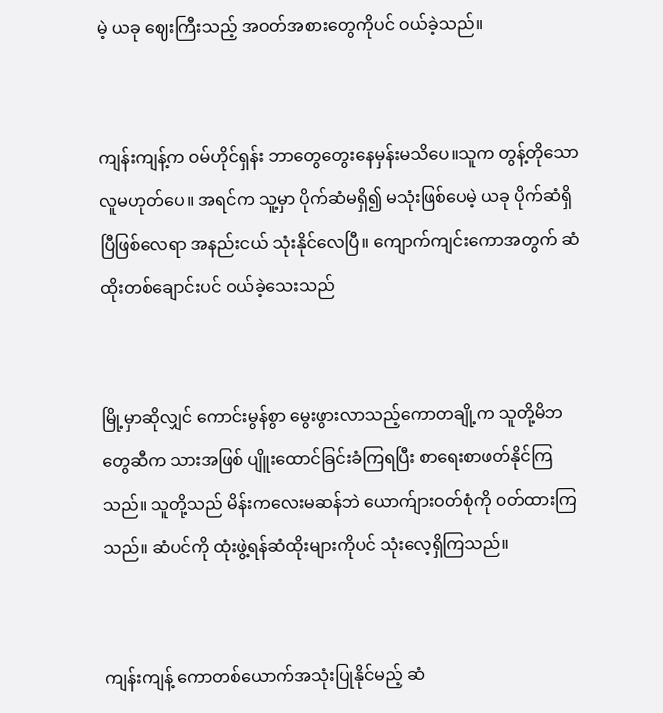မဲ့ ယခု ဈေးကြီးသည့် အဝတ်အစားတွေကိုပင် ဝယ်ခဲ့သည်။


ကျန်းကျန့်က ဝမ်ဟိုင်ရှန်း ဘာတွေတွေးနေမှန်းမသိပေ။သူက တွန့်တိုသောလူမဟုတ်ပေ။ အရင်က သူ့မှာ ပိုက်ဆံမရှိ၍ မသုံးဖြစ်ပေမဲ့ ယခု ပိုက်ဆံရှိပြီဖြစ်လေရာ အနည်းငယ် သုံးနိုင်လေပြီ။ ကျောက်ကျင်းကောအတွက် ဆံထိုးတစ်ချောင်းပင် ဝယ်ခဲ့သေးသည်


မြို့မှာဆိုလျှင် ကောင်းမွန်စွာ မွေးဖွားလာသည့်ကောတချို့က သူတို့မိဘတွေဆီက သားအဖြစ် ပျိူးထောင်ခြင်းခံကြရပြီး စာရေးစာဖတ်နိုင်ကြသည်။ သူတို့သည် မိန်းကလေးမဆန်ဘဲ ယောက်ျားဝတ်စုံကို ၀တ်ထားကြ သည်။ ဆံပင်ကို ထုံးဖွဲ့ရန်ဆံထိုးများကိုပင် သုံးလေ့ရှိကြသည်။


ကျန်းကျန့် ကောတစ်ယောက်အသုံးပြုနိုင်မည့် ဆံ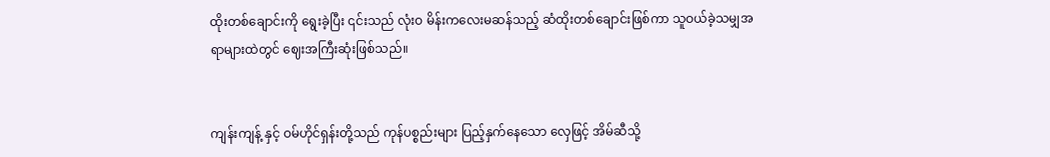ထိုးတစ်ချောင်းကို ရွေးခဲ့ပြီး ၎င်းသည် လုံးဝ မိန်းကလေးမဆန်သည့် ဆံထိုးတစ်ချောင်းဖြစ်ကာ သူဝယ်ခဲ့သမျှအရာများထဲတွင် ဈေးအကြီးဆုံးဖြစ်သည်။


ကျန်းကျန့် နှင့် ဝမ်ဟိုင်ရှန်းတို့သည် ကုန်ပစ္စည်းများ ပြည့်နှက်နေသော လှေဖြင့် အိမ်ဆီသို့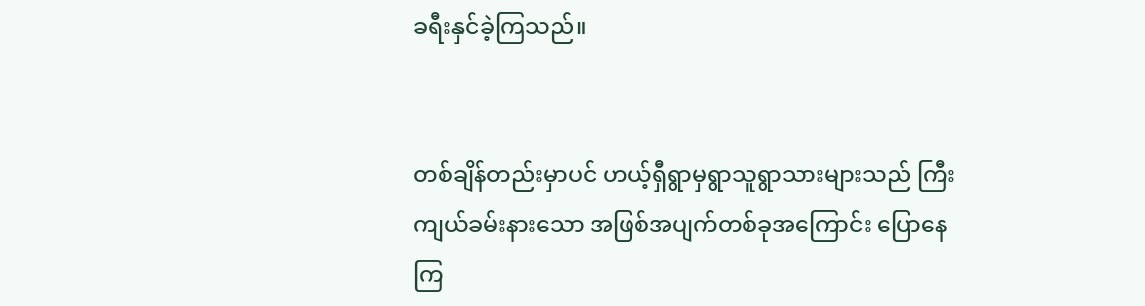ခရီးနှင်ခဲ့ကြသည်။


တစ်ချိန်တည်းမှာပင် ဟယ့်ရှီရွာမှရွာသူရွာသားများသည် ကြီးကျယ်ခမ်းနားသော အဖြစ်အပျက်တစ်ခုအကြောင်း ပြောနေကြ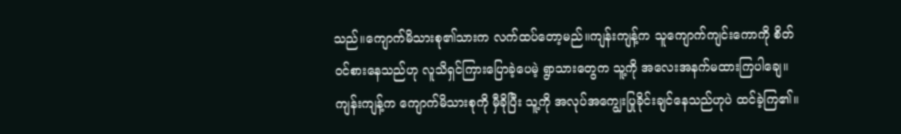သည်။ကျောက်မိသားစု၏သားက လက်ထပ်တော့မည်။ကျန်းကျန့်က သူကျောက်ကျင်းကောကို စိတ်ဝင်စားနေသည်ဟု လူသိရှင်ကြားပြောခဲ့ပေမဲ့ ရွာသားတွေက သူ့ကို အလေးအနက်မထားကြပါချေ။ကျန်းကျန့်က ကျောက်မိသားစုကို မှီခိုပြီး သူ့ကို အလုပ်အကျွေးပြုခိုင်းချင်နေသည်ဟုပဲ ထင်ခဲ့ကြ၏။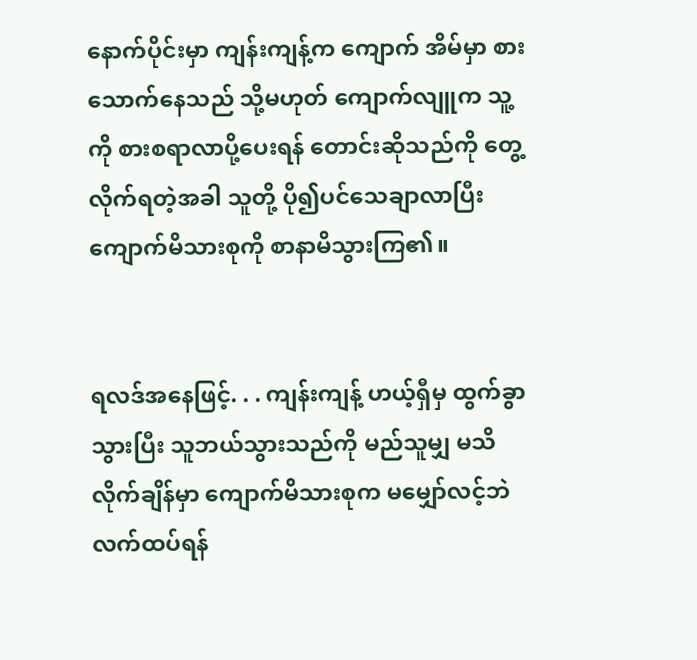နောက်ပိုင်းမှာ ကျန်းကျန့်က ကျောက် အိမ်မှာ စားသောက်နေသည် သို့မဟုတ် ကျောက်လျူက သူ့ကို စားစရာလာပို့ပေးရန် တောင်းဆိုသည်ကို တွေ့လိုက်ရတဲ့အခါ သူတို့ ပို၍ပင်သေချာလာပြီး ကျောက်မိသားစုကို စာနာမိသွားကြ၏။


ရလဒ်အနေဖြင့်. . . ကျန်းကျန့် ဟယ့်ရှီမှ ထွက်ခွာသွားပြီး သူဘယ်သွားသည်ကို မည်သူမျှ မသိလိုက်ချိန်မှာ ကျောက်မိသားစုက မမျှော်လင့်ဘဲ လက်ထပ်ရန်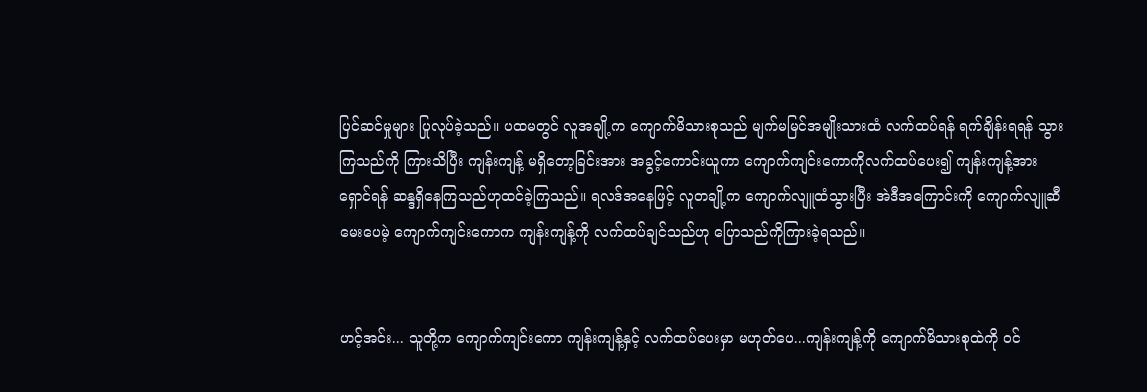ပြင်ဆင်မှုများ ပြုလုပ်ခဲ့သည်။ ပထမတွင် လူအချို့က ကျောက်မိသားစုသည် မျက်မမြင်အမျိုးသားထံ လက်ထပ်ရန် ရက်ချိန်းရရန် သွားကြသည်ကို ကြားသိပြီး ကျန်းကျန့် မရှိတော့ခြင်းအား အခွင့်ကောင်းယူကာ ကျောက်ကျင်းကောကိုလက်ထပ်ပေး၍ ကျန်းကျန့်အားရှောင်ရန် ဆန္ဒရှိနေကြသည်ဟုထင်ခဲ့ကြသည်။ ရလဒ်အနေဖြင့် လူတချို့က ကျောက်လျူထံသွားပြီး အဲဒီအကြောင်းကို ကျောက်လျူဆီမေးပေမဲ့ ကျောက်ကျင်းကောက ကျန်းကျန့်ကို လက်ထပ်ချင်သည်ဟု ပြောသည်ကိုကြားခဲ့ရသည်။


ဟင့်အင်း... သူတို့က ကျောက်ကျင်းကော ကျန်းကျန့်နှင့် လက်ထပ်ပေးမှာ မဟုတ်ပေ...ကျန်းကျန့်ကို ကျောက်မိသားစုထဲကို ဝင်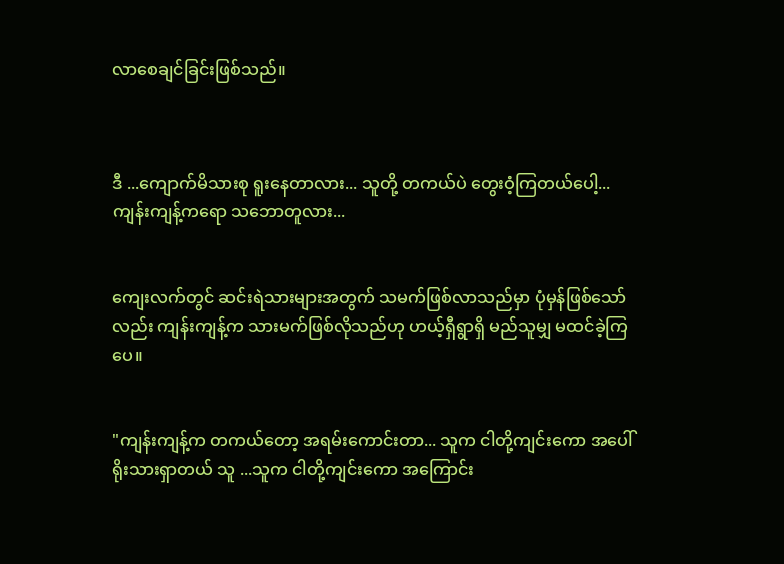လာစေချင်ခြင်းဖြစ်သည်။



ဒီ ...ကျောက်မိသားစု ရူးနေတာလား... သူတို့ တကယ်ပဲ တွေးဝံ့ကြတယ်ပေါ့...ကျန်းကျန့်ကရော သဘောတူလား...


ကျေးလက်တွင် ဆင်းရဲသားများအတွက် သမက်ဖြစ်လာသည်မှာ ပုံမှန်ဖြစ်သော်လည်း ကျန်းကျန့်က သားမက်ဖြစ်လိုသည်ဟု ဟယ့်ရှီရွာရှိ မည်သူမျှ မထင်ခဲ့ကြပေ။


"ကျန်းကျန့်က တကယ်တော့ အရမ်းကောင်းတာ... သူက ငါတို့ကျင်းကော အပေါ် ရိုးသားရှာတယ် သူ ...သူက ငါတို့ကျင်းကော အကြောင်း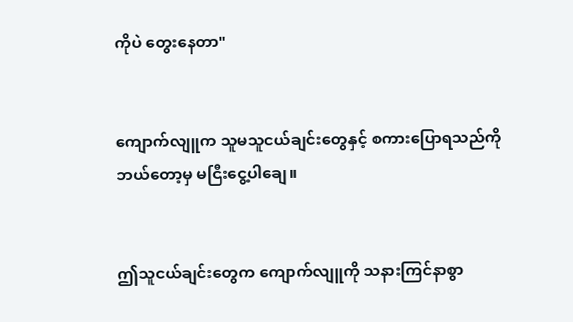ကိုပဲ တွေးနေတာ"


ကျောက်လျူက သူမသူငယ်ချင်းတွေနှင့် စကားပြောရသည်ကို ဘယ်တော့မှ မငြီးငွေ့ပါချေ။


ဤသူငယ်ချင်းတွေက ကျောက်လျူကို သနားကြင်နာစွာ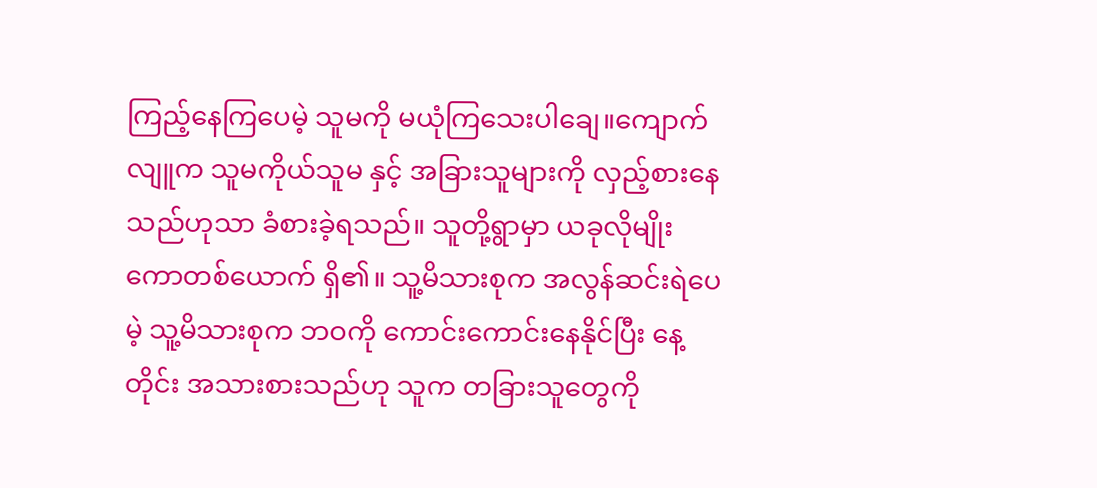ကြည့်နေကြပေမဲ့ သူမကို မယုံကြသေးပါချေ။ကျောက်လျူက သူမကိုယ်သူမ နှင့် အခြားသူများကို လှည့်စားနေသည်ဟုသာ ခံစားခဲ့ရသည်။ သူတို့ရွာမှာ ယခုလိုမျိုး ကောတစ်ယောက် ရှိ၏။ သူ့မိသားစုက အလွန်ဆင်းရဲပေမဲ့ သူ့မိသားစုက ဘဝကို ကောင်းကောင်းနေနိုင်ပြီး နေ့တိုင်း အသားစားသည်ဟု သူက တခြားသူတွေကို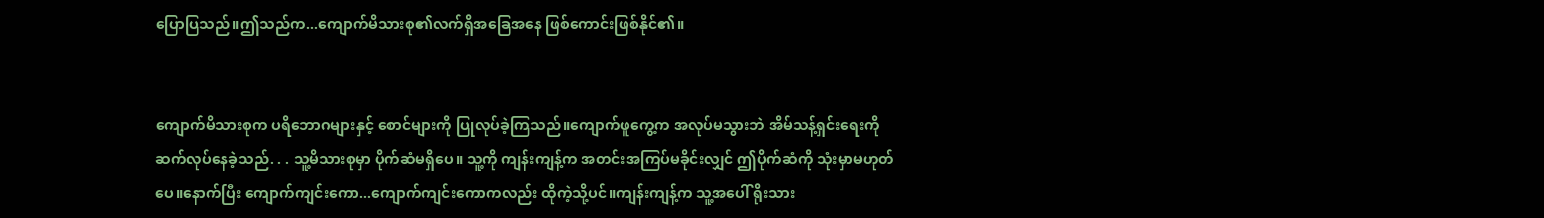ပြောပြသည်။ဤသည်က...ကျောက်မိသားစု၏လက်ရှိအခြေအနေ ဖြစ်ကောင်းဖြစ်နိုင်၏။


ကျောက်မိသားစုက ပရိဘောဂများနှင့် စောင်များကို ပြုလုပ်ခဲ့ကြသည်။ကျောက်ဖူကွေ့က အလုပ်မသွားဘဲ အိမ်သန့်ရှင်းရေးကို ဆက်လုပ်နေခဲ့သည်. . . သူ့မိသားစုမှာ ပိုက်ဆံမရှိပေ။ သူ့ကို ကျန်းကျန့်က အတင်းအကြပ်မခိုင်းလျှင် ဤပိုက်ဆံကို သုံးမှာမဟုတ်ပေ။နောက်ပြီး ကျောက်ကျင်းကော...ကျောက်ကျင်းကောကလည်း ထိုကဲ့သို့ပင်။ကျန်းကျန့်က သူ့အပေါ် ရိုးသား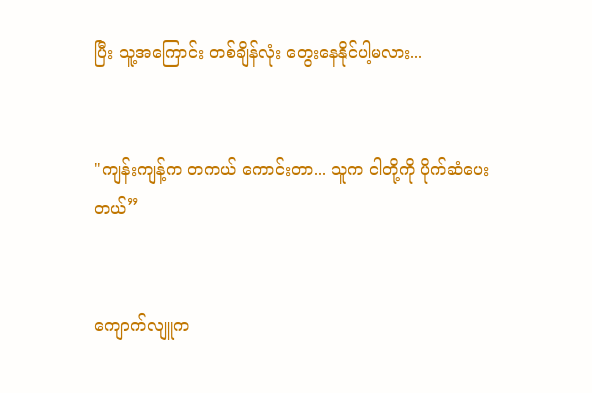ပြီး သူ့အကြောင်း တစ်ချိန်လုံး တွေးနေနိုင်ပါ့မလား...


"ကျန်းကျန့်က တကယ် ကောင်းတာ... သူက ငါတို့ကို ပိုက်ဆံပေးတယ်”


ကျောက်လျူက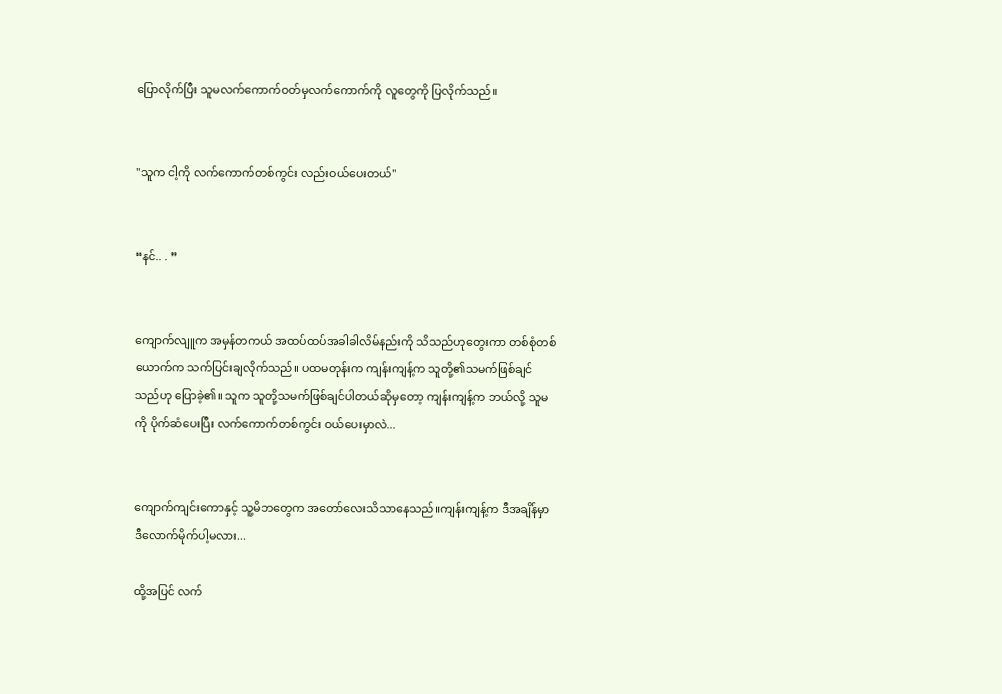ပြောလိုက်ပြီး သူမလက်ကောက်ဝတ်မှလက်ကောက်ကို လူတွေကို ပြလိုက်သည်။


"သူက ငါ့ကို လက်ကောက်တစ်ကွင်း လည်းဝယ်ပေးတယ်"


“နင်.. . ”


ကျောက်လျူက အမှန်တကယ် အထပ်ထပ်အခါခါလိမ်နည်းကို သိသည်ဟုတွေးကာ တစ်စုံတစ်ယောက်က သက်ပြင်းချလိုက်သည်။ ပထမတုန်းက ကျန်းကျန့်က သူတို့၏သမက်ဖြစ်ချင်သည်ဟု ပြောခဲ့၏။ သူက သူတို့သမက်ဖြစ်ချင်ပါတယ်ဆိုမှတော့ ကျန်းကျန့်က ဘယ်လို့ သူမကို ပိုက်ဆံပေးပြီး လက်ကောက်တစ်ကွင်း ဝယ်ပေးမှာလဲ...


ကျောက်ကျင်းကောနှင့် သူ့မိဘတွေက အတော်လေးသိသာနေသည်။ကျန်းကျန့်က ဒီအချိန်မှာ ဒီလောက်မိုက်ပါ့မလား...

ထို့အပြင် လက်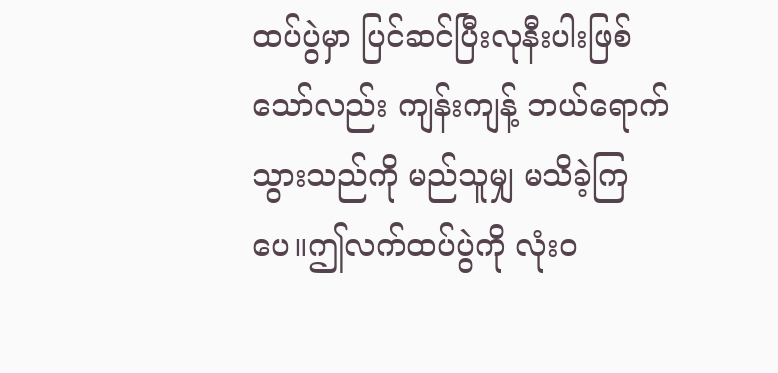ထပ်ပွဲမှာ ပြင်ဆင်ပြီးလုနီးပါးဖြစ်သော်လည်း ကျန်းကျန့် ဘယ်ရောက်သွားသည်ကို မည်သူမျှ မသိခဲ့ကြပေ။ဤလက်ထပ်ပွဲကို လုံးဝ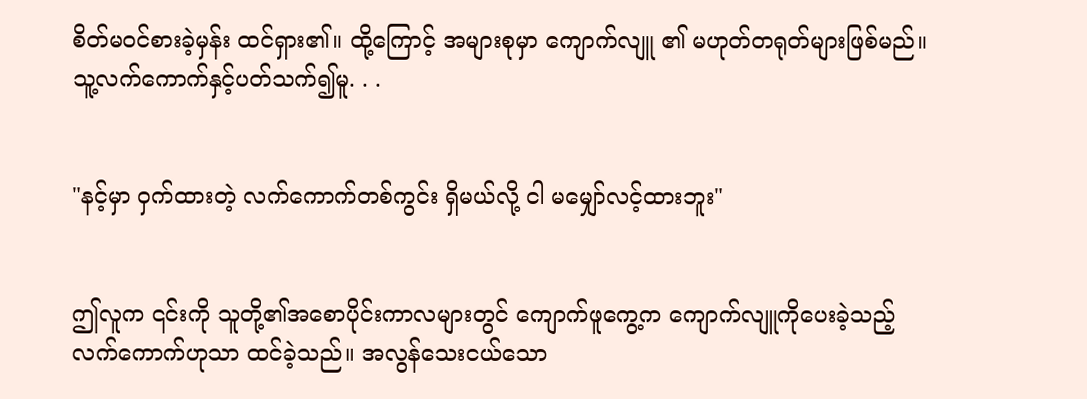စိတ်မဝင်စားခဲ့မှန်း ထင်ရှား၏။ ထို့ကြောင့် အများစုမှာ ကျောက်လျူ ၏ မဟုတ်တရုတ်များဖြစ်မည်။သူ့လက်ကောက်နှင့်ပတ်သက်၍မူ. . .


"နင့်မှာ ဝှက်ထားတဲ့ လက်ကောက်တစ်ကွင်း ရှိမယ်လို့ ငါ မမျှော်လင့်ထားဘူး"


ဤလူက ၎င်းကို သူတို့၏အစောပိုင်းကာလများတွင် ကျောက်ဖူကွေ့က ကျောက်လျူကိုပေးခဲ့သည့် လက်ကောက်ဟုသာ ထင်ခဲ့သည်။ အလွန်သေးငယ်သော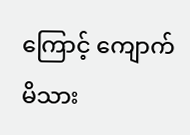ကြောင့် ကျောက်မိသား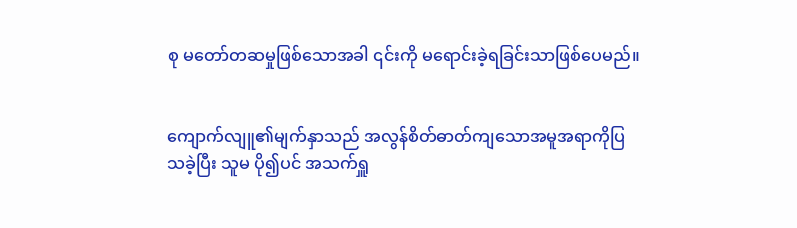စု မတော်တဆမှုဖြစ်သောအခါ ၎င်းကို မရောင်းခဲ့ရခြင်းသာဖြစ်ပေမည်။


ကျောက်လျူ၏မျက်နှာသည် အလွန်စိတ်ဓာတ်ကျသောအမူအရာကိုပြသခဲ့ပြီး သူမ ပို၍ပင် အသက်ရှူ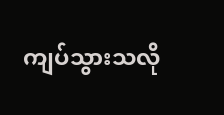ကျပ်သွားသလို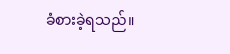ခံစားခဲ့ရသည်။